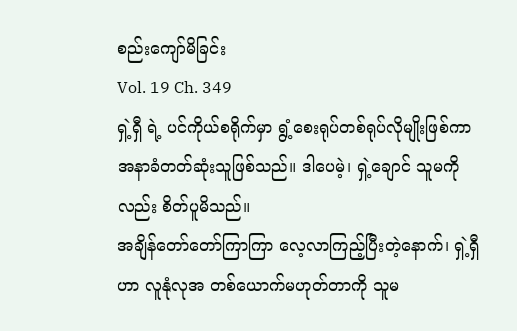စည်းကျော်မိခြင်း
Vol. 19 Ch. 349
ရှဲ့ရှီ ရဲ့ ပင်ကိုယ်စရိုက်မှာ ရွံ့စေးရုပ်တစ်ရုပ်လိုမျိုးဖြစ်ကာ အနာခံတတ်ဆုံးသူဖြစ်သည်။ ဒါပေမဲ့၊ ရှဲ့ချောင် သူမကို လည်း စိတ်ပူမိသည်။
အချိန်တော်တော်ကြာကြာ လေ့လာကြည့်ပြီးတဲ့နောက်၊ ရှဲ့ရှီဟာ လူနုံလုအ တစ်ယောက်မဟုတ်တာကို သူမ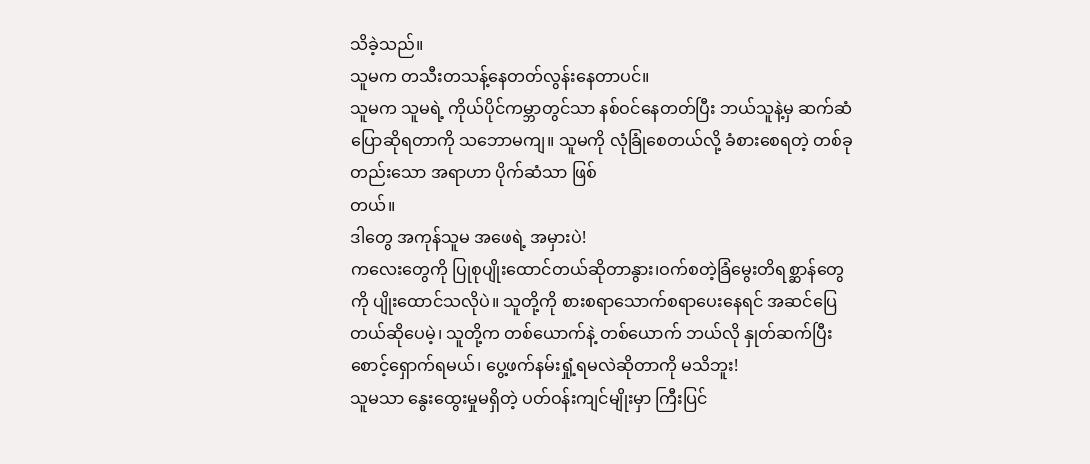သိခဲ့သည်။
သူမက တသီးတသန့်နေတတ်လွန်းနေတာပင်။
သူမက သူမရဲ့ ကိုယ်ပိုင်ကမ္ဘာတွင်သာ နစ်ဝင်နေတတ်ပြီး ဘယ်သူနဲ့မှ ဆက်ဆံပြောဆိုရတာကို သဘောမကျ။ သူမကို လုံခြုံစေတယ်လို့ ခံစားစေရတဲ့ တစ်ခုတည်းသော အရာဟာ ပိုက်ဆံသာ ဖြစ်
တယ်။
ဒါတွေ အကုန်သူမ အဖေရဲ့ အမှားပဲ!
ကလေးတွေကို ပြုစုပျိုးထောင်တယ်ဆိုတာနွား၊ဝက်စတဲ့ခြံမွေးတိရစ္ဆာန်တွေကို ပျိုးထောင်သလိုပဲ။ သူတို့ကို စားစရာသောက်စရာပေးနေရင် အဆင်ပြေတယ်ဆိုပေမဲ့၊ သူတို့က တစ်ယောက်နဲ့ တစ်ယောက် ဘယ်လို နှုတ်ဆက်ပြီး စောင့်ရှောက်ရမယ်၊ ပွေ့ဖက်နမ်းရှုံ့ရမလဲဆိုတာကို မသိဘူး!
သူမသာ နွေးထွေးမှုမရှိတဲ့ ပတ်ဝန်းကျင်မျိုးမှာ ကြီးပြင်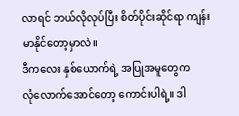လာရင် ဘယ်လိုလုပ်ပြီး စိတ်ပိုင်းဆိုင်ရာ ကျန်းမာနိုင်တော့မှာလဲ။
ဒီကလေး နှစ်ယောက်ရဲ့ အပြုအမူတွေက
လုံလောက်အောင်တော့ ကောင်းပါရဲ့။ ဒါ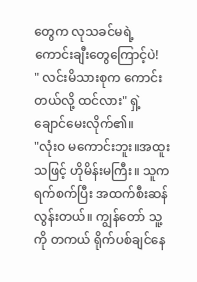တွေက လုသခင်မရဲ့ ကောင်းချီးတွေကြောင့်ပဲ!
" လင်းမိသားစုက ကောင်းတယ်လို့ ထင်လား" ရှဲ့ချောင်မေးလိုက်၏။
"လုံးဝ မကောင်းဘူး။အထူးသဖြင့် ဟိုမိန်းမကြီး။ သူက ရက်စက်ပြီး အထက်စီးဆန်လွန်းတယ်။ ကျွန်တော် သူ့ကို တကယ် ရိုက်ပစ်ချင်နေ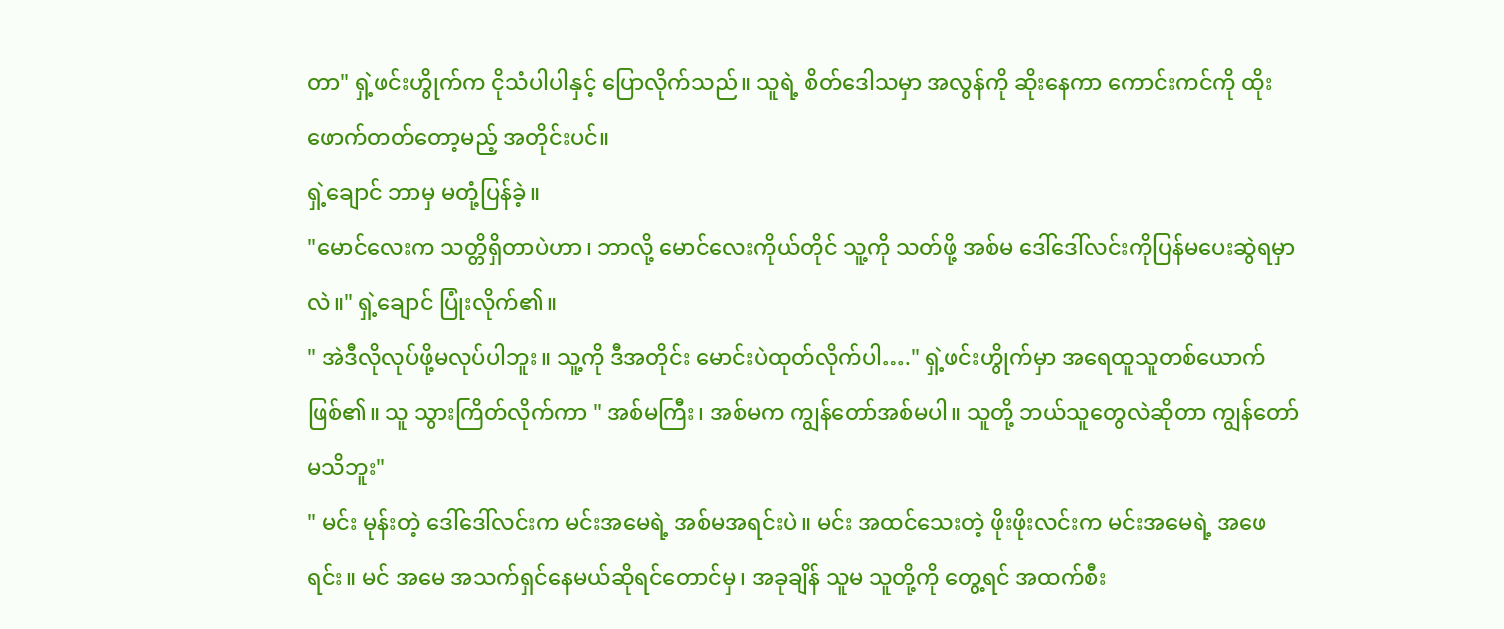တာ" ရှဲ့ဖင်းဟွိုက်က ငိုသံပါပါနှင့် ပြောလိုက်သည်။ သူရဲ့ စိတ်ဒေါသမှာ အလွန်ကို ဆိုးနေကာ ကောင်းကင်ကို ထိုးဖောက်တတ်တော့မည့် အတိုင်းပင်။
ရှဲ့ချောင် ဘာမှ မတုံ့ပြန်ခဲ့။
"မောင်လေးက သတ္တိရှိတာပဲဟာ၊ ဘာလို့ မောင်လေးကိုယ်တိုင် သူ့ကို သတ်ဖို့ အစ်မ ဒေါ်ဒေါ်လင်းကိုပြန်မပေးဆွဲရမှာလဲ။" ရှဲ့ချောင် ပြုံးလိုက်၏။
" အဲဒီလိုလုပ်ဖို့မလုပ်ပါဘူး။ သူ့ကို ဒီအတိုင်း မောင်းပဲထုတ်လိုက်ပါ…." ရှဲ့ဖင်းဟွိုက်မှာ အရေထူသူတစ်ယောက်ဖြစ်၏။ သူ သွားကြိတ်လိုက်ကာ " အစ်မကြီး၊ အစ်မက ကျွန်တော်အစ်မပါ။ သူတို့ ဘယ်သူတွေလဲဆိုတာ ကျွန်တော်မသိဘူး"
" မင်း မုန်းတဲ့ ဒေါ်ဒေါ်လင်းက မင်းအမေရဲ့ အစ်မအရင်းပဲ။ မင်း အထင်သေးတဲ့ ဖိုးဖိုးလင်းက မင်းအမေရဲ့ အဖေရင်း။ မင် အမေ အသက်ရှင်နေမယ်ဆိုရင်တောင်မှ၊ အခုချိန် သူမ သူတို့ကို တွေ့ရင် အထက်စီး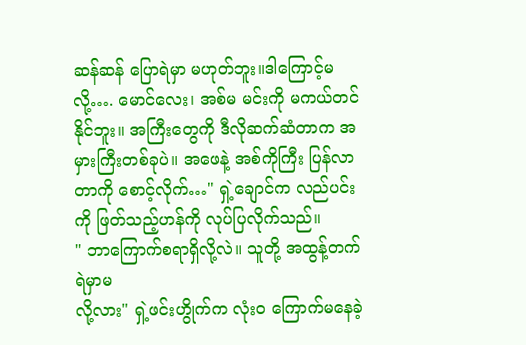ဆန်ဆန် ပြောရဲမှာ မဟုတ်ဘူး။ဒါကြောင့်မလို့…. မောင်လေး၊ အစ်မ မင်းကို မကယ်တင်နိုင်ဘူး။ အကြီးတွေကို ဒီလိုဆက်ဆံတာက အမှားကြီးတစ်ခုပဲ။ အဖေနဲ့ အစ်ကိုကြီး ပြန်လာတာကို စောင့်လိုက်…" ရှဲ့ချောင်က လည်ပင်းကို ဖြတ်သည့်ဟန်ကို လုပ်ပြလိုက်သည်။
" ဘာကြောက်စရာရှိလို့လဲ။ သူတို့ အထွန့်တက်ရဲမှာမ
လို့လား" ရှဲ့ဖင်းဟွိုက်က လုံးဝ ကြောက်မနေခဲ့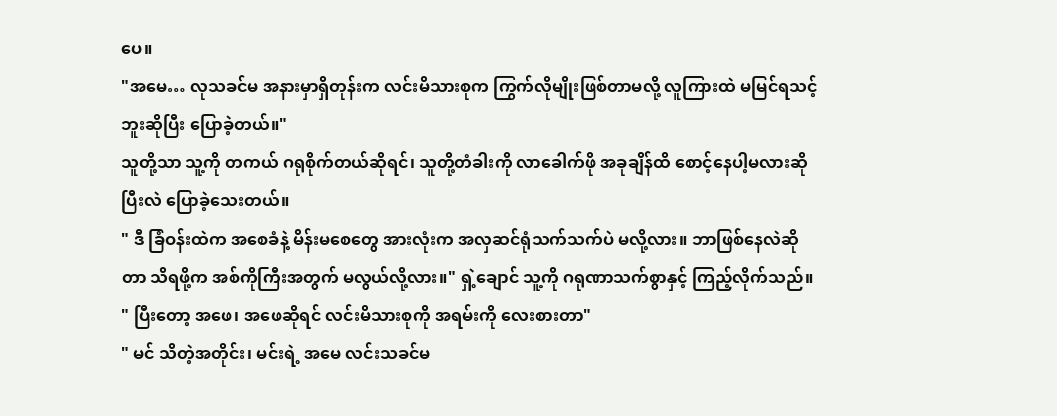ပေ။
"အမေ… လုသခင်မ အနားမှာရှိတုန်းက လင်းမိသားစုက ကြွက်လိုမျိုးဖြစ်တာမလို့ လူကြားထဲ မမြင်ရသင့်ဘူးဆိုပြီး ပြောခဲ့တယ်။"
သူတို့သာ သူ့ကို တကယ် ဂရုစိုက်တယ်ဆိုရင်၊ သူတို့တံခါးကို လာခေါက်ဖို အခုချိန်ထိ စောင့်နေပါ့မလားဆိုပြီးလဲ ပြောခဲ့သေးတယ်။
" ဒီ ခြံဝန်းထဲက အစေခံနဲ့ မိန်းမစေတွေ အားလုံးက အလှဆင်ရုံသက်သက်ပဲ မလို့လား။ ဘာဖြစ်နေလဲဆိုတာ သိရဖို့က အစ်ကိုကြီးအတွက် မလွယ်လို့လား။" ရှဲ့ချောင် သူ့ကို ဂရုဏာသက်စွာနှင့် ကြည့်လိုက်သည်။ " ပြီးတော့ အဖေ၊ အဖေဆိုရင် လင်းမိသားစုကို အရမ်းကို လေးစားတာ"
" မင် သိတဲ့အတိုင်း၊ မင်းရဲ့ အမေ လင်းသခင်မ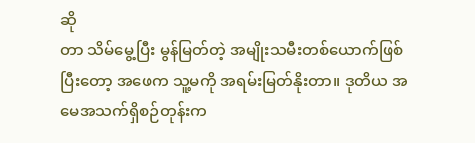ဆို
တာ သိမ်မွေ့ပြီး မွန်မြတ်တဲ့ အမျိုးသမီးတစ်ယောက်ဖြစ်ပြီးတော့ အဖေက သူ့မကို အရမ်းမြတ်နိုးတာ။ ဒုတိယ အမေအသက်ရှိစဉ်တုန်းက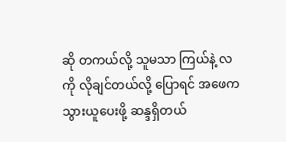ဆို တကယ်လို့ သူမသာ ကြယ်နဲ့ လကို လိုချင်တယ်လို့ ပြောရင် အဖေက သွားယူပေးဖို့ ဆန္ဒရှိတယ်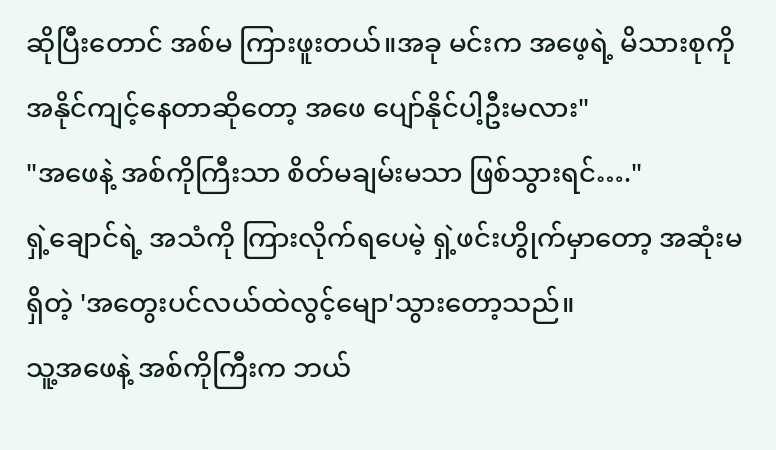ဆိုပြီးတောင် အစ်မ ကြားဖူးတယ်။အခု မင်းက အဖေ့ရဲ့ မိသားစုကို အနိုင်ကျင့်နေတာဆိုတော့ အဖေ ပျော်နိုင်ပါ့ဦးမလား"
"အဖေနဲ့ အစ်ကိုကြီးသာ စိတ်မချမ်းမသာ ဖြစ်သွားရင်…."
ရှဲ့ချောင်ရဲ့ အသံကို ကြားလိုက်ရပေမဲ့ ရှဲ့ဖင်းဟွိုက်မှာတော့ အဆုံးမရှိတဲ့ 'အတွေးပင်လယ်ထဲလွင့်မျော'သွားတော့သည်။
သူ့အဖေနဲ့ အစ်ကိုကြီးက ဘယ်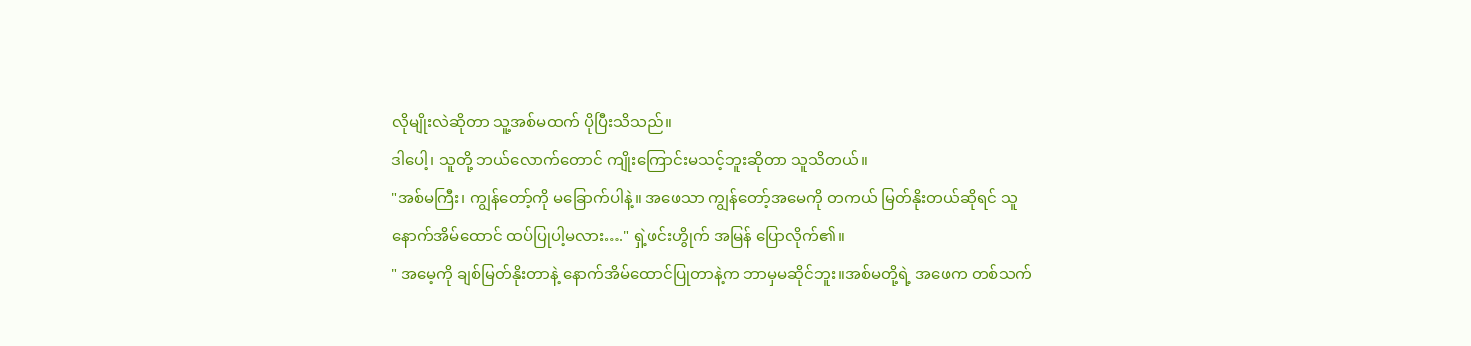လိုမျိုးလဲဆိုတာ သူ့အစ်မထက် ပိုပြီးသိသည်။
ဒါပေါ့၊ သူတို့ ဘယ်လောက်တောင် ကျိုးကြောင်းမသင့်ဘူးဆိုတာ သူသိတယ်။
"အစ်မကြီး၊ ကျွန်တော့်ကို မခြောက်ပါနဲ့။ အဖေသာ ကျွန်တော့်အမေကို တကယ် မြတ်နိုးတယ်ဆိုရင် သူ နောက်အိမ်ထောင် ထပ်ပြုပါ့မလား…." ရှဲ့ဖင်းဟွိုက် အမြန် ပြောလိုက်၏။
" အမေ့ကို ချစ်မြတ်နိုးတာနဲ့ နောက်အိမ်ထောင်ပြုတာနဲ့က ဘာမှမဆိုင်ဘူး။အစ်မတို့ရဲ့ အဖေက တစ်သက်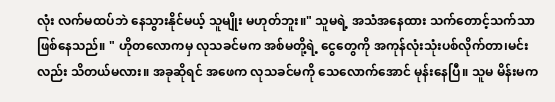လုံး လက်မထပ်ဘဲ နေသွားနိုင်မယ့် သူမျိုး မဟုတ်ဘူး။" သူမရဲ့ အသံအနေထား သက်တောင့်သက်သာ ဖြစ်နေသည်။ " ဟိုတလောကမှ လုသခင်မက အစ်မတို့ရဲ့ ငွေတွေကို အကုန်လုံးသုံးပစ်လိုက်တာ၊မင်းလည်း သိတယ်မလား။ အခုဆိုရင် အဖေက လုသခင်မကို သေလောက်အောင် မုန်းနေပြီ။ သူမ မိန်းမက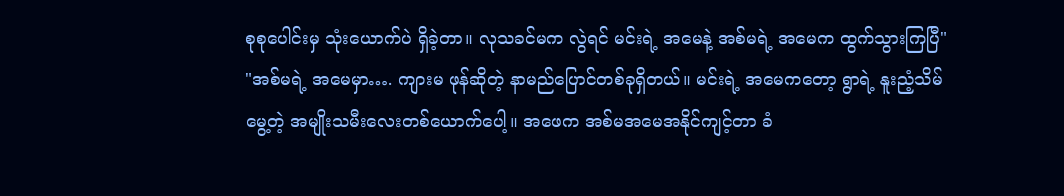စုစုပေါင်းမှ သုံးယောက်ပဲ ရှိခဲ့တာ။ လုသခင်မက လွဲရင် မင်းရဲ့ အမေနဲ့ အစ်မရဲ့ အမေက ထွက်သွားကြပြီ"
"အစ်မရဲ့ အမေမှာ…. ကျားမ ဖုန်ဆိုတဲ့ နာမည်ပြောင်တစ်ခုရှိတယ်။ မင်းရဲ့ အမေကတော့ ရွာရဲ့ နူးညံ့သိမ်မွေ့တဲ့ အမျိုးသမီးလေးတစ်ယောက်ပေါ့။ အဖေက အစ်မအမေအနိုင်ကျင့်တာ ခံ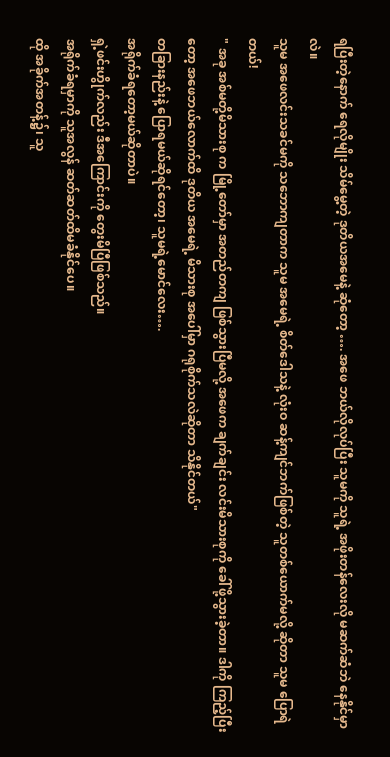ရပြီးတဲ့နောက် ရေလိုမျိုး သိမ်မွေ့တဲ့ ဒုတိယအမေနဲ့ ဆုံတော့ …. အဖေ ဘယ်လိုလုပ်ပြီး သူမကို သူရဲ့ အဖိုးတန်လေးလို မဆက်ဆံဘဲ နေနိုင်မှာလဲ။
သူမ အဖေလင်းသခင်မကို သဘောကျတာက သူမ အမေရဲ့ စိတ်ဒေါသနဲ့ လုံးဝ ဆန့်ကျင်ဘက်ဖြစ်တဲ့ သူတစ်ယောက်မလို့ ဆိုတာ သူမ ပြောရဲတယ်!
" အခု အစ်မတို့မိသားစု က မြို့တော်မှာ အတည်တကျ ဖြစ်သွားပြီမလို့ အဖေက ချက်ချင်း လင်းမိသားစုကို ခေါ်ဖို့သွားခဲ့တာ။ ဒါကို ကြည့်ပြီးတော့ အဖေဘယ်လောက်ထိ ဒုတိယ အမေရဲ့ မိသားစု အပေါ်မှာ ဂရုစိုက်သလဲဆိုတာ သိနိုင်တယ်"
တခြားနည်းနဲ့ ပြောရမယ်ဆိုရင်တော့၊ သူမရဲ့မောင်လေး….
အရိုက်ခံရတော့မယ်ဆိုတာပဲ။
ရှဲ့ဖင်းဟွိုက်လည်း ဒီအကြောင်းကို တွေးမိပြီဖြစ်သည်။
အရိုက်ခံရမှာကို သူအလွန် ဆတ်ဆတ်ထိမခံနိုင်ပေ။
ထို အခိုက်အတန့်၌၊ သူ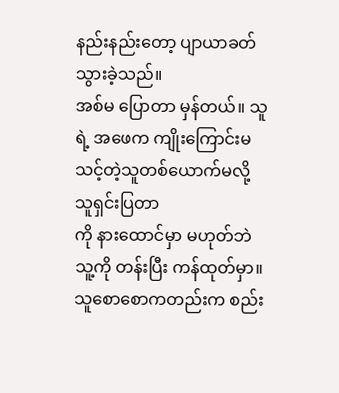နည်းနည်းတော့ ပျာယာခတ်သွားခဲ့သည်။
အစ်မ ပြောတာ မှန်တယ်။ သူရဲ့ အဖေက ကျိုးကြောင်းမသင့်တဲ့သူတစ်ယောက်မလို့ သူရှင်းပြတာ
ကို နားထောင်မှာ မဟုတ်ဘဲ သူ့ကို တန်းပြီး ကန်ထုတ်မှာ။
သူစောစောကတည်းက စည်း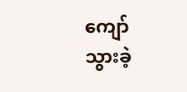ကျော်သွားခဲ့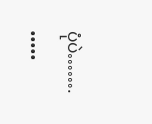ပုံပဲ…….
•••••